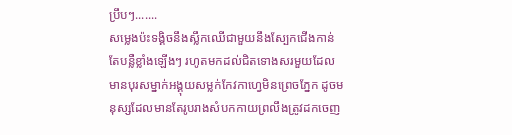ប្រឹបៗ.......
សម្លេងប៉ះទង្គិចនឹងស្លឹកឈើជាមួយនឹងស្បែកជើងកាន់តែបន្លឺខ្លាំងឡើងៗ រហូតមកដល់ជិតទោងសរមួយដែលមានបុរសម្នាក់អង្គុយសម្លក់កែវកាហ្វេមិនព្រេចភ្នែក ដូចមនុស្សដែលមានតែរូបរាងសំបកកាយព្រលឹងត្រូវដកចេញ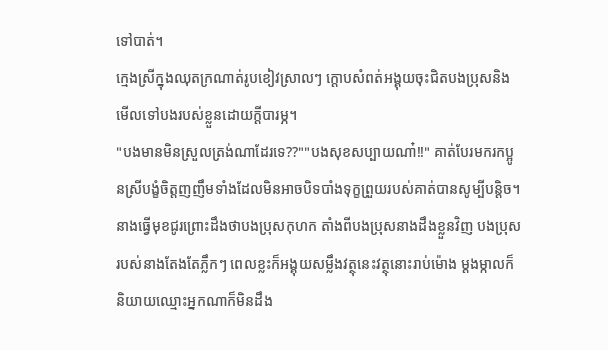ទៅបាត់។
ក្មេងស្រីក្នុងឈុតក្រណាត់រូបខៀវស្រាលៗ ក្ដោបសំពត់អង្គុយចុះជិតបងប្រុសនិងមើលទៅបងរបស់ខ្លួនដោយក្ដីបារម្ភ។
"បងមានមិនស្រួលត្រង់ណាដែរទេ??""បងសុខសប្បាយណា៎!!" គាត់បែរមករកប្អូនស្រីបង្ខំចិត្តញញឹមទាំងដែលមិនអាចបិទបាំងទុក្ខព្រួយរបស់គាត់បានសូម្បីបន្តិច។
នាងធ្វើមុខជូរព្រោះដឹងថាបងប្រុសកុហក តាំងពីបងប្រុសនាងដឹងខ្លួនវិញ បងប្រុសរបស់នាងតែងតែភ្លឹកៗ ពេលខ្លះក៏អង្គុយសម្លឹងវត្ថុនេះវត្ថុនោះរាប់ម៉ោង ម្ដងម្កាលក៏និយាយឈ្មោះអ្នកណាក៏មិនដឹង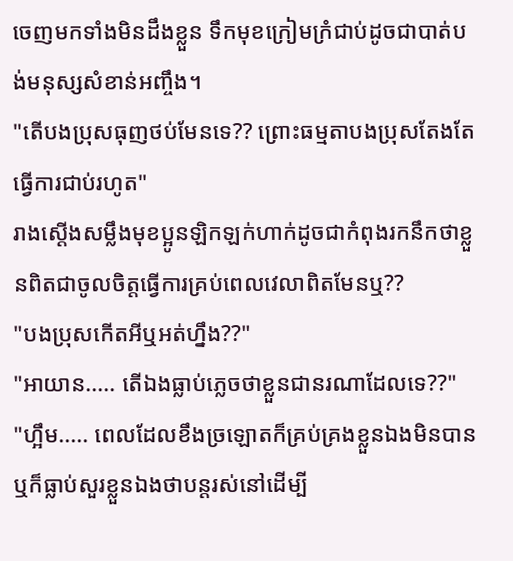ចេញមកទាំងមិនដឹងខ្លួន ទឹកមុខក្រៀមក្រំជាប់ដូចជាបាត់បង់មនុស្សសំខាន់អញ្ចឹង។
"តើបងប្រុសធុញថប់មែនទេ?? ព្រោះធម្មតាបងប្រុសតែងតែធ្វើការជាប់រហូត"
រាងស្ដើងសម្លឹងមុខប្អូនឡិកឡក់ហាក់ដូចជាកំពុងរកនឹកថាខ្លួនពិតជាចូលចិត្តធ្វើការគ្រប់ពេលវេលាពិតមែនឬ??
"បងប្រុសកើតអីឬអត់ហ្នឹង??"
"អាយាន..... តើឯងធ្លាប់ភ្លេចថាខ្លួនជានរណាដែលទេ??"
"ហ្អឹម..... ពេលដែលខឹងច្រឡោតក៏គ្រប់គ្រងខ្លួនឯងមិនបាន ឬក៏ធ្លាប់សួរខ្លួនឯងថាបន្តរស់នៅដើម្បី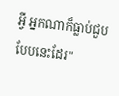អ្វី អ្នកណាក៏ធ្លាប់ជួបបែបនេះដែរ"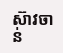ស៊ាវចាន់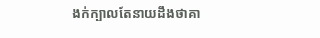ងក់ក្បាលតែនាយដឹងថាគា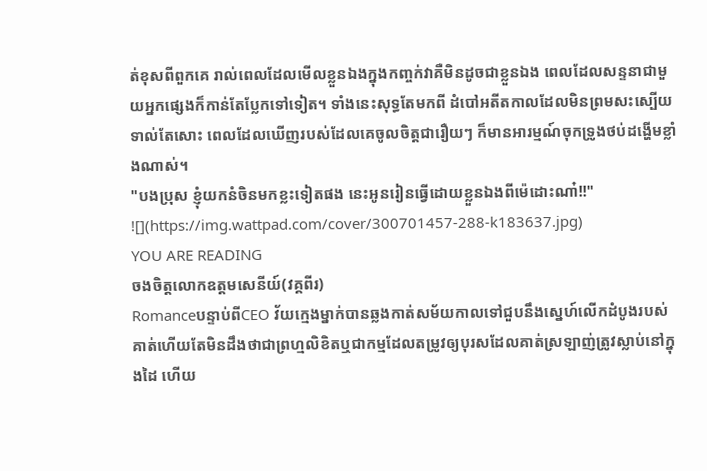ត់ខុសពីពួកគេ រាល់ពេលដែលមើលខ្លួនឯងក្នុងកញ្ចក់វាគឺមិនដូចជាខ្លួនឯង ពេលដែលសន្ទនាជាមួយអ្នកផ្សេងក៏កាន់តែប្លែកទៅទៀត។ ទាំងនេះសុទ្ធតែមកពី ដំបៅអតីតកាលដែលមិនព្រមសះស្បើយទាល់តែសោះ ពេលដែលឃើញរបស់ដែលគេចូលចិត្តជារឿយៗ ក៏មានអារម្មណ៍ចុកទ្រូងថប់ដង្ហើមខ្លាំងណាស់។
"បងប្រុស ខ្ញុំយកនំចិនមកខ្លះទៀតផង នេះអូនរៀនធ្វើដោយខ្លួនឯងពីម៉េដោះណា៎!!"
![](https://img.wattpad.com/cover/300701457-288-k183637.jpg)
YOU ARE READING
ចងចិត្តលោកឧត្តមសេនីយ៍(វគ្គពីរ)
Romanceបន្ទាប់ពីCEO វ័យក្មេងម្នាក់បានឆ្លងកាត់សម័យកាលទៅជួបនឹងស្នេហ៍លើកដំបូងរបស់គាត់ហើយតែមិនដឹងថាជាព្រហ្មលិខិតឬជាកម្មដែលតម្រូវឲ្យបុរសដែលគាត់ស្រឡាញ់ត្រូវស្លាប់នៅក្នុងដៃ ហើយ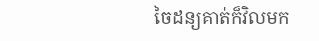ចៃដន្យគាត់ក៏វិលមក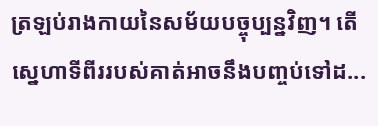ត្រឡប់រាងកាយនៃសម័យបច្ចុប្បន្នវិញ។ តើស្នេហាទីពីររបស់គាត់អាចនឹងបញ្ចប់ទៅដ...